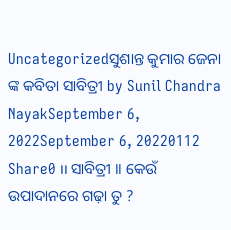Uncategorizedସୁଶାନ୍ତ କୁମାର ଜେନା ଙ୍କ କବିତା ସାବିତ୍ରୀ by Sunil Chandra NayakSeptember 6, 2022September 6, 20220112 Share0 ।। ସାବିତ୍ରୀ ।। କେଉଁ ଉପାଦାନରେ ଗଢ଼ା ତୁ ?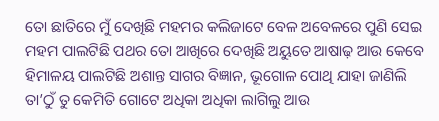ତୋ ଛାତିରେ ମୁଁ ଦେଖିଛି ମହମର କଲିଜାଟେ ବେଳ ଅବେଳରେ ପୁଣି ସେଇ ମହମ ପାଲଟିଛି ପଥର ତୋ ଆଖିରେ ଦେଖିଛି ଅୟୁତେ ଆଷାଢ଼ ଆଉ କେବେ ହିମାଳୟ ପାଲଟିଛି ଅଶାନ୍ତ ସାଗର ବିଜ୍ଞାନ, ଭୂଗୋଳ ପୋଥି ଯାହା ଜାଣିଲି ତା’ଠୁଁ ତୁ କେମିତି ଗୋଟେ ଅଧିକା ଅଧିକା ଲାଗିଲୁ ଆଉ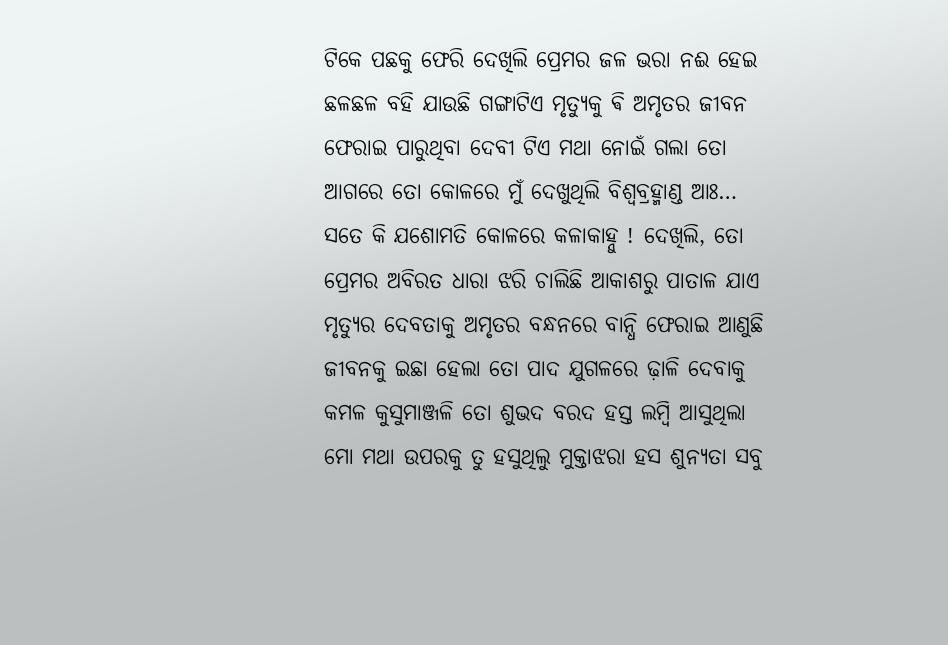ଟିକେ ପଛକୁ ଫେରି ଦେଖିଲି ପ୍ରେମର ଜଳ ଭରା ନଈ ହେଇ ଛଳଛଳ ବହି ଯାଉଛି ଗଙ୍ଗାଟିଏ ମୃତ୍ୟୁକୁ ଵି ଅମୃତର ଜୀବନ ଫେରାଇ ପାରୁଥିବା ଦେବୀ ଟିଏ ମଥା ନୋଇଁ ଗଲା ତୋ ଆଗରେ ତୋ କୋଳରେ ମୁଁ ଦେଖୁଥିଲି ବିଶ୍ଵବ୍ରହ୍ମାଣ୍ଡ ଆଃ… ସତେ କି ଯଶୋମତି କୋଳରେ କଳାକାହ୍ନୁ ! ଦେଖିଲି, ତୋ ପ୍ରେମର ଅବିରତ ଧାରା ଝରି ଚାଲିଛି ଆକାଶରୁ ପାତାଳ ଯାଏ ମୃତ୍ୟୁର ଦେବତାକୁ ଅମୃତର ବନ୍ଧନରେ ବାନ୍ଧି ଫେରାଇ ଆଣୁଛି ଜୀବନକୁ ଇଛା ହେଲା ତୋ ପାଦ ଯୁଗଳରେ ଢ଼ାଳି ଦେବାକୁ କମଳ କୁସୁମାଞ୍ଜଳି ତୋ ଶୁଭଦ ବରଦ ହସ୍ତ ଲମ୍ବି ଆସୁଥିଲା ମୋ ମଥା ଉପରକୁ ତୁ ହସୁଥିଲୁ ମୁକ୍ତାଝରା ହସ ଶୁନ୍ୟତା ସବୁ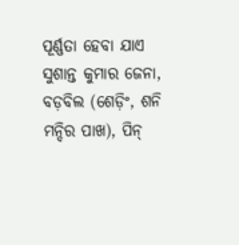ପୂର୍ଣ୍ଣତା ହେବା ଯାଏ ସୁଶାନ୍ତ କୁମାର ଜେନା, ବଡ଼ବିଲ (ଶେଡ଼ିଂ, ଶନି ମନ୍ଦିର ପାଖ), ପିନ୍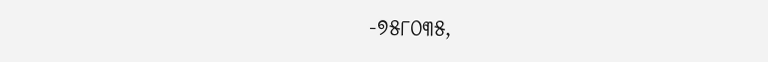-୭୫୮୦୩୫,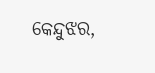କେନ୍ଦୁଝର,